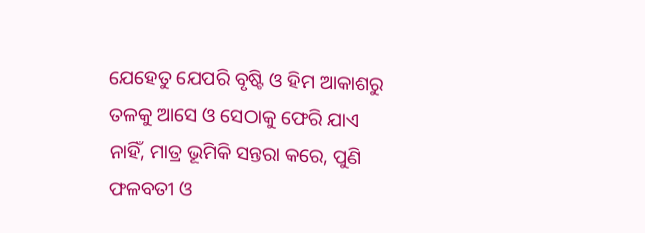ଯେହେତୁ ଯେପରି ବୃଷ୍ଟି ଓ ହିମ ଆକାଶରୁ ତଳକୁ ଆସେ ଓ ସେଠାକୁ ଫେରି ଯାଏ ନାହିଁ, ମାତ୍ର ଭୂମିକି ସନ୍ତରା କରେ, ପୁଣି ଫଳବତୀ ଓ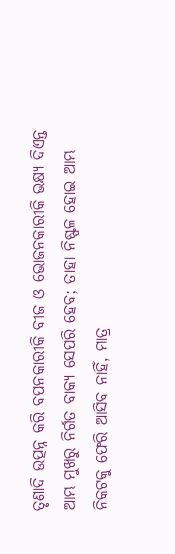ତୃଣାଦି ଉତ୍ପନ୍ନ କରି ବପନକାରୀକି ବୀଜ ଓ ଭୋଜନକାରୀକି ଭକ୍ଷ୍ୟ ଦିଏନ୍ତ
ଆମ୍ଭ ମୁଖରୁ ନିର୍ଗତ ବାକ୍ୟ ସେପରି ହେବ; ତାହା ନିଷ୍ଫଳ ହୋଇ ଆମ୍ଭ ନିକଟକୁ ଫେରି ଆସିବ ନାହିଁ, ମାତ୍ର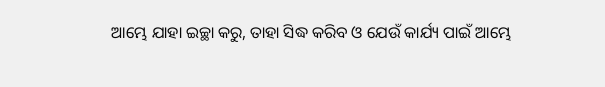ଆମ୍ଭେ ଯାହା ଇଚ୍ଛା କରୁ, ତାହା ସିଦ୍ଧ କରିବ ଓ ଯେଉଁ କାର୍ଯ୍ୟ ପାଇଁ ଆମ୍ଭେ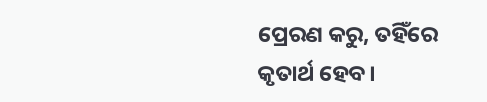ପ୍ରେରଣ କରୁ, ତହିଁରେ କୃତାର୍ଥ ହେବ।